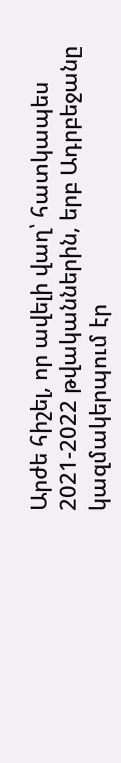Արժե հիշել, որ ավելի վաղ՝ հատկապես 2021-2022 թվականներին, երբ Ադրբեջանը կազմակերպում էր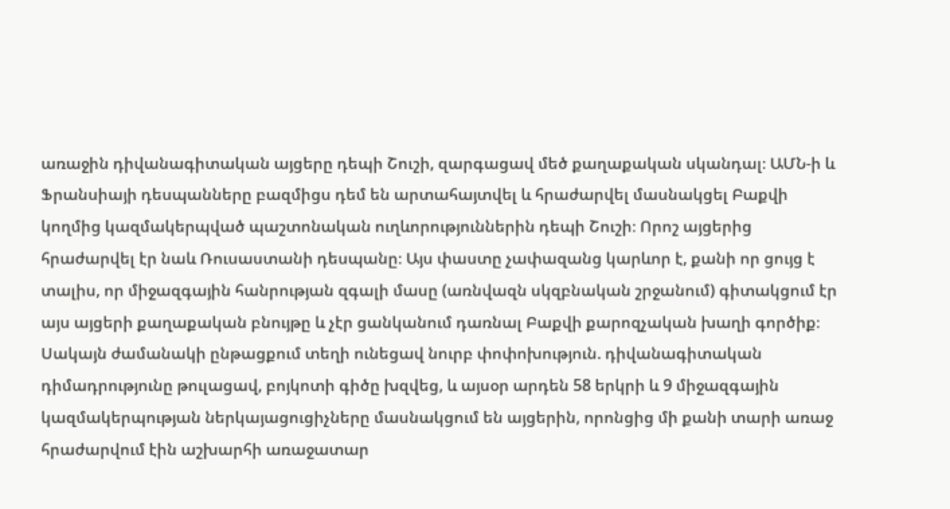առաջին դիվանագիտական այցերը դեպի Շուշի, զարգացավ մեծ քաղաքական սկանդալ։ ԱՄՆ-ի և Ֆրանսիայի դեսպանները բազմիցս դեմ են արտահայտվել և հրաժարվել մասնակցել Բաքվի կողմից կազմակերպված պաշտոնական ուղևորություններին դեպի Շուշի։ Որոշ այցերից հրաժարվել էր նաև Ռուսաստանի դեսպանը։ Այս փաստը չափազանց կարևոր է, քանի որ ցույց է տալիս, որ միջազգային հանրության զգալի մասը (առնվազն սկզբնական շրջանում) գիտակցում էր այս այցերի քաղաքական բնույթը և չէր ցանկանում դառնալ Բաքվի քարոզչական խաղի գործիք։
Սակայն ժամանակի ընթացքում տեղի ունեցավ նուրբ փոփոխություն. դիվանագիտական դիմադրությունը թուլացավ, բոյկոտի գիծը խզվեց, և այսօր արդեն 58 երկրի և 9 միջազգային կազմակերպության ներկայացուցիչները մասնակցում են այցերին, որոնցից մի քանի տարի առաջ հրաժարվում էին աշխարհի առաջատար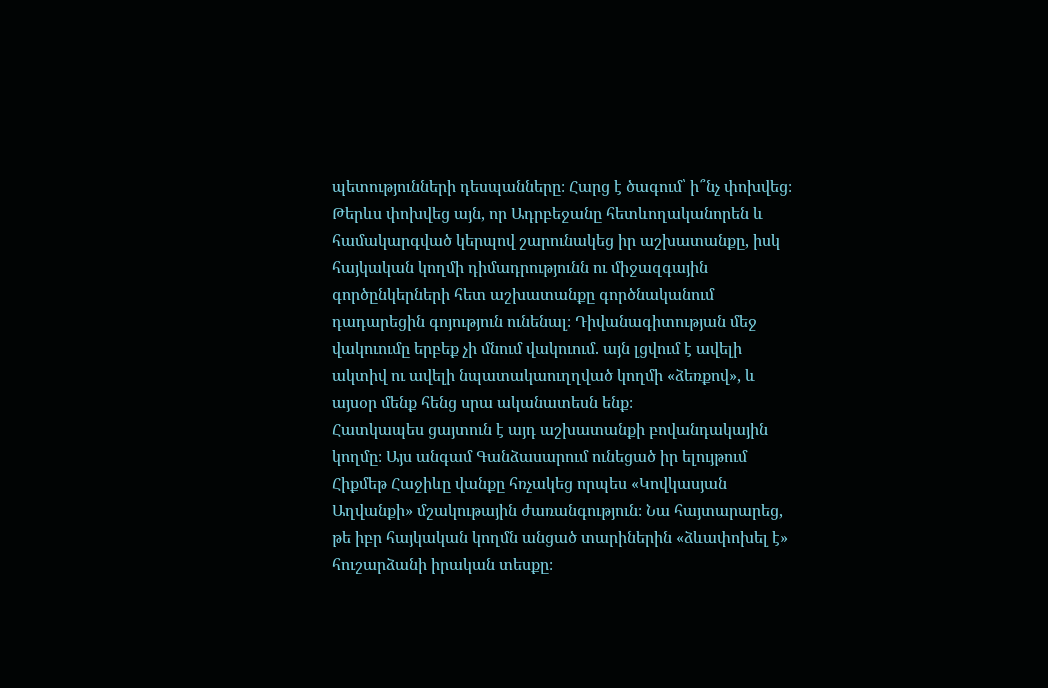պետությունների դեսպանները։ Հարց է ծագում՝ ի՞նչ փոխվեց։ Թերևս փոխվեց այն, որ Ադրբեջանը հետևողականորեն և համակարգված կերպով շարունակեց իր աշխատանքը, իսկ հայկական կողմի դիմադրությունն ու միջազգային գործընկերների հետ աշխատանքը գործնականում դադարեցին գոյություն ունենալ։ Դիվանագիտության մեջ վակուումը երբեք չի մնում վակուում. այն լցվում է ավելի ակտիվ ու ավելի նպատակաուղղված կողմի «ձեռքով», և այսօր մենք հենց սրա ականատեսն ենք։
Հատկապես ցայտուն է այդ աշխատանքի բովանդակային կողմը։ Այս անգամ Գանձասարում ունեցած իր ելույթում Հիքմեթ Հաջիևը վանքը հռչակեց որպես «Կովկասյան Աղվանքի» մշակութային ժառանգություն։ Նա հայտարարեց, թե իբր հայկական կողմն անցած տարիներին «ձևափոխել է» հուշարձանի իրական տեսքը։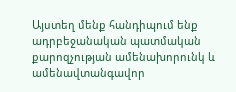Այստեղ մենք հանդիպում ենք ադրբեջանական պատմական քարոզչության ամենախորունկ և ամենավտանգավոր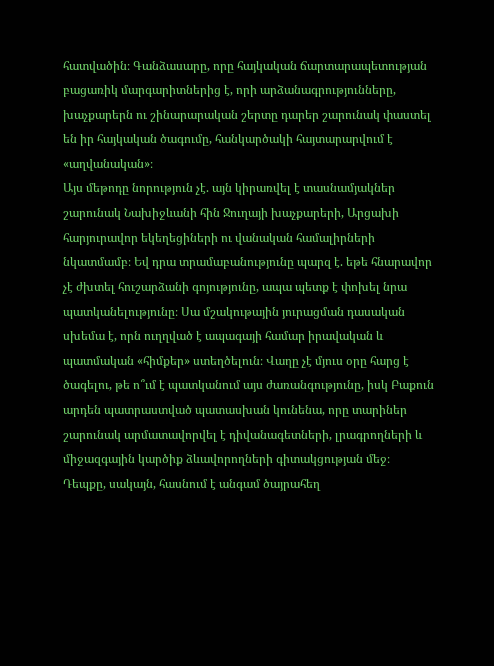հատվածին։ Գանձասարը, որը հայկական ճարտարապետության բացառիկ մարգարիտներից է, որի արձանագրությունները, խաչքարերն ու շինարարական շերտը դարեր շարունակ փաստել են իր հայկական ծագումը, հանկարծակի հայտարարվում է «աղվանական»։
Այս մեթոդը նորություն չէ. այն կիրառվել է տասնամյակներ շարունակ Նախիջևանի հին Ջուղայի խաչքարերի, Արցախի հարյուրավոր եկեղեցիների ու վանական համալիրների նկատմամբ։ Եվ դրա տրամաբանությունը պարզ է. եթե հնարավոր չէ ժխտել հուշարձանի գոյությունը, ապա պետք է փոխել նրա պատկանելությունը։ Սա մշակութային յուրացման դասական սխեմա է, որն ուղղված է ապագայի համար իրավական և պատմական «հիմքեր» ստեղծելուն։ Վաղը չէ մյուս օրը հարց է ծագելու, թե ո՞ւմ է պատկանում այս ժառանգությունը, իսկ Բաքուն արդեն պատրաստված պատասխան կունենա, որը տարիներ շարունակ արմատավորվել է դիվանագետների, լրագրողների և միջազգային կարծիք ձևավորողների գիտակցության մեջ։ Դեպքը, սակայն, հասնում է անգամ ծայրահեղ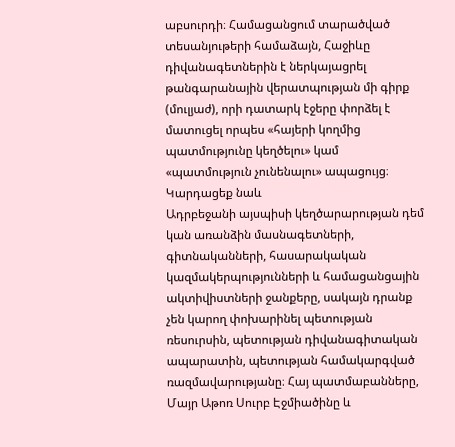աբսուրդի։ Համացանցում տարածված տեսանյութերի համաձայն, Հաջիևը դիվանագետներին է ներկայացրել թանգարանային վերատպության մի գիրք (մուլյաժ), որի դատարկ էջերը փորձել է մատուցել որպես «հայերի կողմից պատմությունը կեղծելու» կամ «պատմություն չունենալու» ապացույց։
Կարդացեք նաև
Ադրբեջանի այսպիսի կեղծարարության դեմ կան առանձին մասնագետների, գիտնականների, հասարակական կազմակերպությունների և համացանցային ակտիվիստների ջանքերը, սակայն դրանք չեն կարող փոխարինել պետության ռեսուրսին, պետության դիվանագիտական ապարատին, պետության համակարգված ռազմավարությանը։ Հայ պատմաբանները, Մայր Աթոռ Սուրբ Էջմիածինը և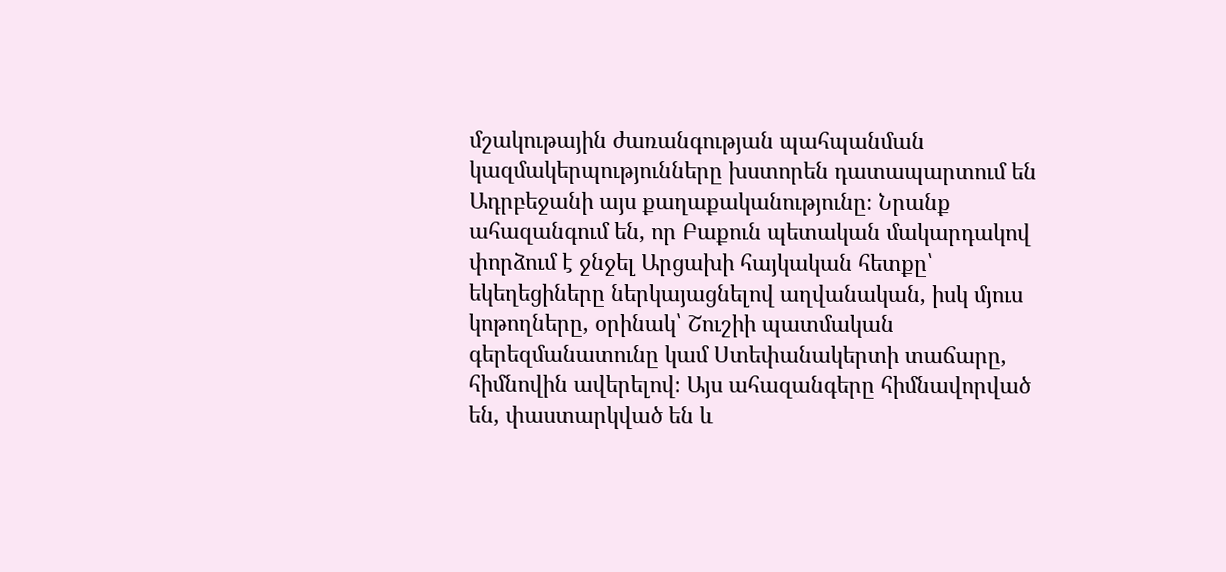մշակութային ժառանգության պահպանման կազմակերպությունները խստորեն դատապարտում են Ադրբեջանի այս քաղաքականությունը։ Նրանք ահազանգում են, որ Բաքուն պետական մակարդակով փորձում է ջնջել Արցախի հայկական հետքը՝ եկեղեցիները ներկայացնելով աղվանական, իսկ մյուս կոթողները, օրինակ՝ Շուշիի պատմական գերեզմանատունը կամ Ստեփանակերտի տաճարը, հիմնովին ավերելով։ Այս ահազանգերը հիմնավորված են, փաստարկված են և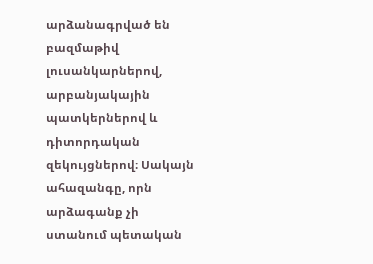արձանագրված են բազմաթիվ լուսանկարներով, արբանյակային պատկերներով և դիտորդական զեկույցներով։ Սակայն ահազանգը, որն արձագանք չի ստանում պետական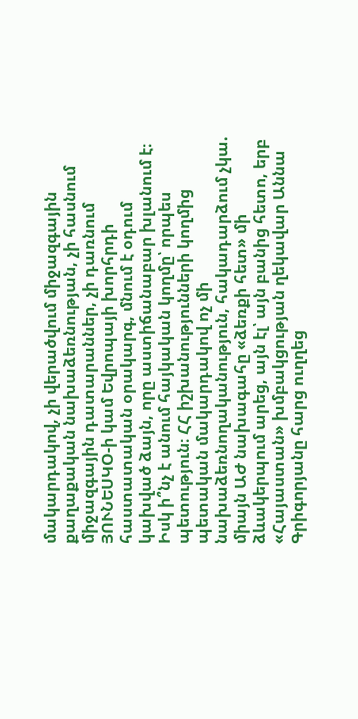մակարդակով, չի վերածվում միջազգային քաղաքական նախաձեռնության, չի հասնում միջազգային դատարաններ, չի դառնում ՅՈՒՆԵՍԿՕ-ի կամ Եվրոպայի խորհրդի հաստատական օրակարգ, մնում է օդում կախված ձայն, որը աստիճանաբար խլանում է։
Իսկ ի՞նչ է անում հայկական կողմը՝ որպես պետություն։ ՀՀ իշխանությունների կողմից պետական մակարդակով ոչ մի նախաձեռնողականություն, հակադարձում չկա. միայն ԱԺ նախագահը «ձեռքի հետ» մի ձևակերպում արեց, այն էլ՝ այն բանից հետո, երբ «Հայաստան» խմբակցության ղեկավար Աննա Գրիգորյանը հարց ուղղեց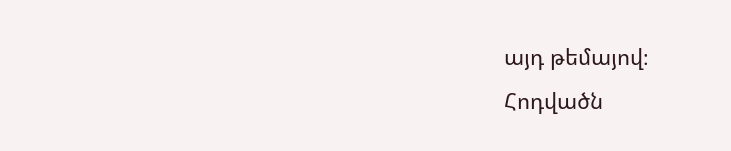այդ թեմայով։
Հոդվածն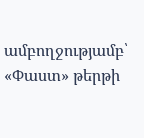ամբողջությամբ՝ «Փաստ» թերթի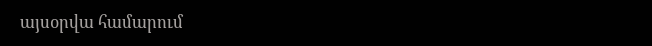այսօրվա համարում